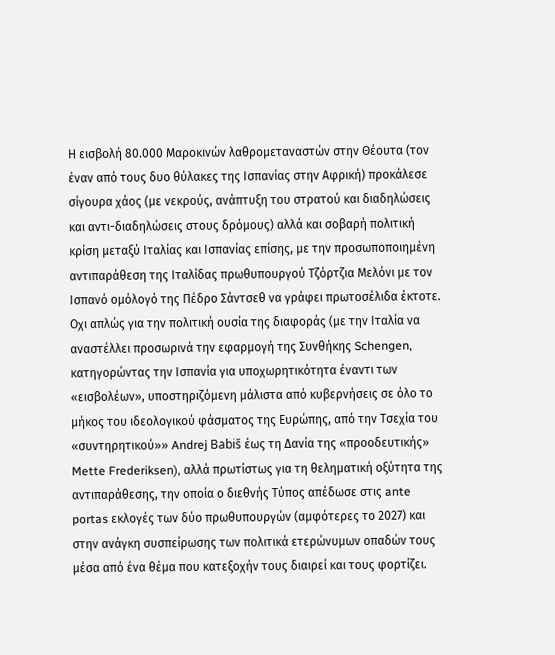Η εισβολή 80.000 Μαροκινών λαθρομεταναστών στην Θέουτα (τον έναν από τους δυο θύλακες της Ισπανίας στην Αφρική) προκάλεσε σίγουρα χάος (με νεκρούς, ανάπτυξη του στρατού και διαδηλώσεις και αντι-διαδηλώσεις στους δρόμους) αλλά και σοβαρή πολιτική κρίση μεταξύ Ιταλίας και Ισπανίας επίσης, με την προσωποποιημένη αντιπαράθεση της Ιταλίδας πρωθυπουργού Τζόρτζια Μελόνι με τον Ισπανό ομόλογό της Πέδρο Σάντσεθ να γράφει πρωτοσέλιδα έκτοτε.
Οχι απλώς για την πολιτική ουσία της διαφοράς (με την Ιταλία να αναστέλλει προσωρινά την εφαρμογή της Συνθήκης Schengen, κατηγορώντας την Ισπανία για υποχωρητικότητα έναντι των «εισβολέων», υποστηριζόμενη μάλιστα από κυβερνήσεις σε όλο το μήκος του ιδεολογικού φάσματος της Ευρώπης, από την Τσεχία του «συντηρητικού»» Andrej Babiš έως τη Δανία της «προοδευτικής» Mette Frederiksen), αλλά πρωτίστως για τη θεληματική οξύτητα της αντιπαράθεσης, την οποία ο διεθνής Τύπος απέδωσε στις ante portas εκλογές των δύο πρωθυπουργών (αμφότερες το 2027) και στην ανάγκη συσπείρωσης των πολιτικά ετερώνυμων οπαδών τους μέσα από ένα θέμα που κατεξοχήν τους διαιρεί και τους φορτίζει.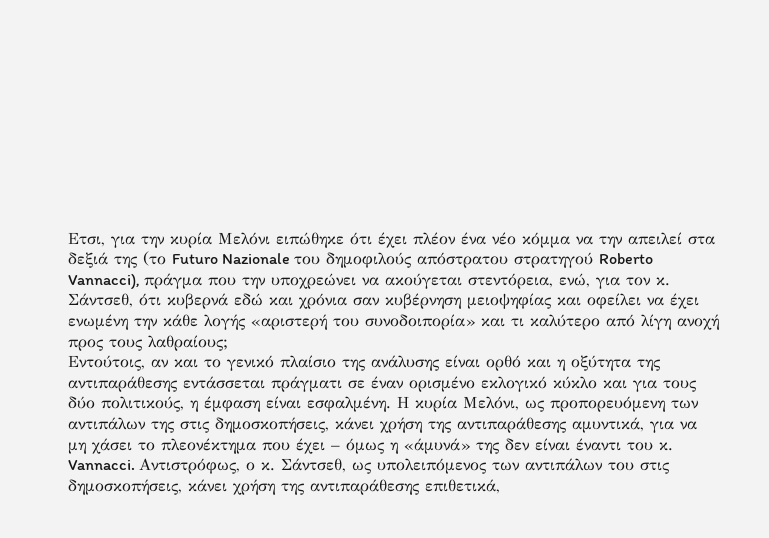Ετσι, για την κυρία Μελόνι ειπώθηκε ότι έχει πλέον ένα νέο κόμμα να την απειλεί στα δεξιά της (το Futuro Nazionale του δημοφιλούς απόστρατου στρατηγού Roberto Vannacci), πράγμα που την υποχρεώνει να ακούγεται στεντόρεια, ενώ, για τον κ. Σάντσεθ, ότι κυβερνά εδώ και χρόνια σαν κυβέρνηση μειοψηφίας και οφείλει να έχει ενωμένη την κάθε λογής «αριστερή του συνοδοιπορία» και τι καλύτερο από λίγη ανοχή προς τους λαθραίους;
Εντούτοις, αν και το γενικό πλαίσιο της ανάλυσης είναι ορθό και η οξύτητα της αντιπαράθεσης εντάσσεται πράγματι σε έναν ορισμένο εκλογικό κύκλο και για τους δύο πολιτικούς, η έμφαση είναι εσφαλμένη. Η κυρία Μελόνι, ως προπορευόμενη των αντιπάλων της στις δημοσκοπήσεις, κάνει χρήση της αντιπαράθεσης αμυντικά, για να μη χάσει το πλεονέκτημα που έχει – όμως η «άμυνά» της δεν είναι έναντι του κ. Vannacci. Αντιστρόφως, ο κ. Σάντσεθ, ως υπολειπόμενος των αντιπάλων του στις δημοσκοπήσεις, κάνει χρήση της αντιπαράθεσης επιθετικά,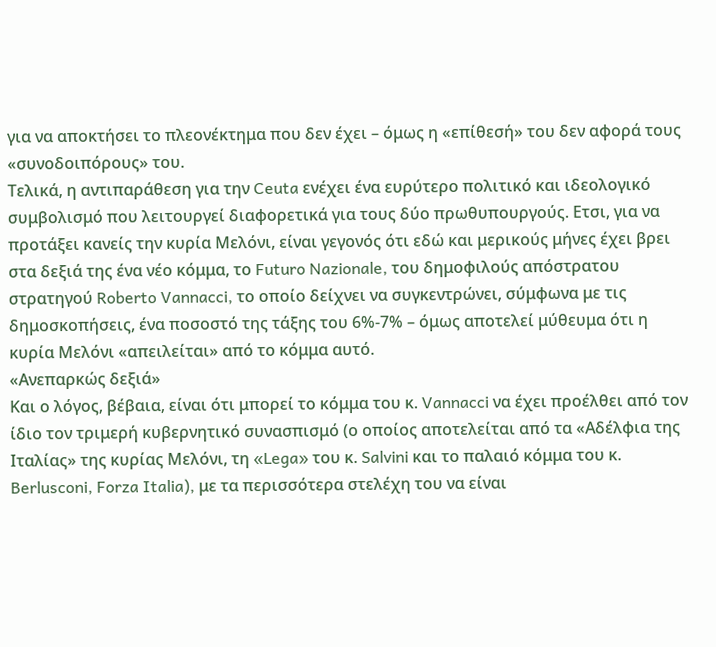για να αποκτήσει το πλεονέκτημα που δεν έχει – όμως η «επίθεσή» του δεν αφορά τους «συνοδοιπόρους» του.
Τελικά, η αντιπαράθεση για την Ceuta ενέχει ένα ευρύτερο πολιτικό και ιδεολογικό συμβολισμό που λειτουργεί διαφορετικά για τους δύο πρωθυπουργούς. Ετσι, για να προτάξει κανείς την κυρία Μελόνι, είναι γεγονός ότι εδώ και μερικούς μήνες έχει βρει στα δεξιά της ένα νέο κόμμα, το Futuro Nazionale, του δημοφιλούς απόστρατου στρατηγού Roberto Vannacci, το οποίο δείχνει να συγκεντρώνει, σύμφωνα με τις δημοσκοπήσεις, ένα ποσοστό της τάξης του 6%-7% – όμως αποτελεί μύθευμα ότι η κυρία Μελόνι «απειλείται» από το κόμμα αυτό.
«Ανεπαρκώς δεξιά»
Και ο λόγος, βέβαια, είναι ότι μπορεί το κόμμα του κ. Vannacci να έχει προέλθει από τον ίδιο τον τριμερή κυβερνητικό συνασπισμό (ο οποίος αποτελείται από τα «Αδέλφια της Ιταλίας» της κυρίας Μελόνι, τη «Lega» του κ. Salvini και το παλαιό κόμμα του κ. Berlusconi, Forza Italia), με τα περισσότερα στελέχη του να είναι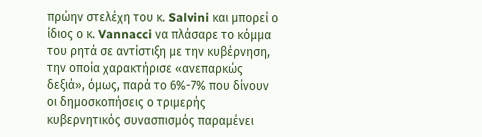πρώην στελέχη του κ. Salvini και μπορεί ο ίδιος ο κ. Vannacci να πλάσαρε το κόμμα του ρητά σε αντίστιξη με την κυβέρνηση, την οποία χαρακτήρισε «ανεπαρκώς δεξιά», όμως, παρά το 6%-7% που δίνουν οι δημοσκοπήσεις ο τριμερής κυβερνητικός συνασπισμός παραμένει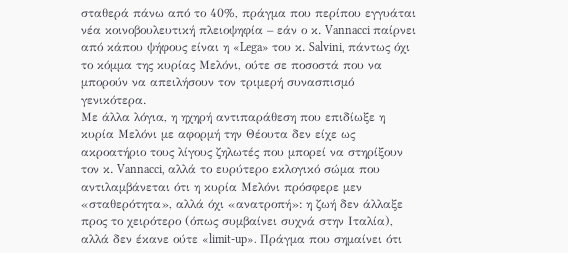σταθερά πάνω από το 40%, πράγμα που περίπου εγγυάται νέα κοινοβουλευτική πλειοψηφία – εάν ο κ. Vannacci παίρνει από κάπου ψήφους είναι η «Lega» του κ. Salvini, πάντως όχι το κόμμα της κυρίας Μελόνι, ούτε σε ποσοστά που να μπορούν να απειλήσουν τον τριμερή συνασπισμό γενικότερα.
Με άλλα λόγια, η ηχηρή αντιπαράθεση που επιδίωξε η κυρία Μελόνι με αφορμή την Θέουτα δεν είχε ως ακροατήριο τους λίγους ζηλωτές που μπορεί να στηρίξουν τον κ. Vannacci, αλλά το ευρύτερο εκλογικό σώμα που αντιλαμβάνεται ότι η κυρία Μελόνι πρόσφερε μεν «σταθερότητα», αλλά όχι «ανατροπή»: η ζωή δεν άλλαξε προς το χειρότερο (όπως συμβαίνει συχνά στην Ιταλία), αλλά δεν έκανε ούτε «limit-up». Πράγμα που σημαίνει ότι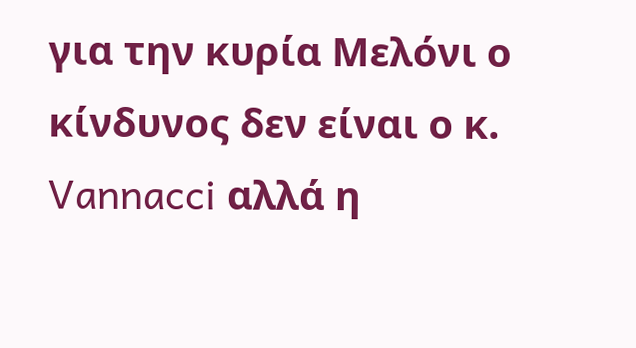για την κυρία Μελόνι ο κίνδυνος δεν είναι ο κ. Vannacci αλλά η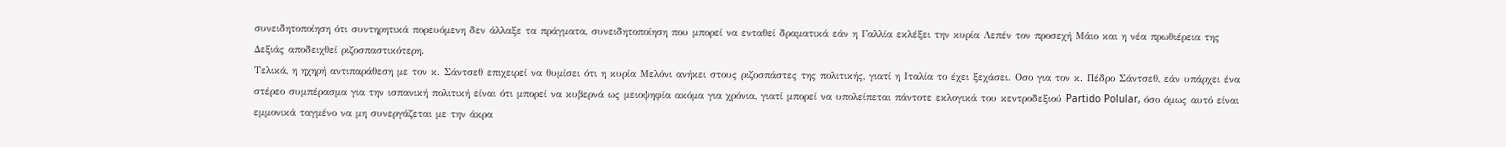συνειδητοποίηση ότι συντηρητικά πορευόμενη δεν άλλαξε τα πράγματα, συνειδητοποίηση που μπορεί να ενταθεί δραματικά εάν η Γαλλία εκλέξει την κυρία Λεπέν τον προσεχή Μάιο και η νέα πρωθιέρεια της Δεξιάς αποδειχθεί ριζοσπαστικότερη.
Τελικά, η ηχηρή αντιπαράθεση με τον κ. Σάντσεθ επιχειρεί να θυμίσει ότι η κυρία Μελόνι ανήκει στους ριζοσπάστες της πολιτικής, γιατί η Ιταλία το έχει ξεχάσει. Οσο για τον κ. Πέδρο Σάντσεθ, εάν υπάρχει ένα στέρεο συμπέρασμα για την ισπανική πολιτική είναι ότι μπορεί να κυβερνά ως μειοψηφία ακόμα για χρόνια, γιατί μπορεί να υπολείπεται πάντοτε εκλογικά του κεντροδεξιού Partido Polular, όσο όμως αυτό είναι εμμονικά ταγμένο να μη συνεργάζεται με την άκρα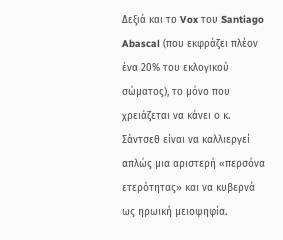Δεξιά και το Vox του Santiago Abascal (που εκφράζει πλέον ένα 20% του εκλογικού σώματος), το μόνο που χρειάζεται να κάνει ο κ. Σάντσεθ είναι να καλλιεργεί απλώς μια αριστερή «περσόνα ετερότητας» και να κυβερνά ως ηρωική μειοψηφία.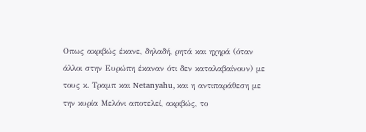Οπως ακριβώς έκανε, δηλαδή, ρητά και ηχηρά (όταν άλλοι στην Ευρώπη έκαναν ότι δεν καταλαβαίνουν) με τους κ. Τραμπ και Netanyahu, και η αντιπαράθεση με την κυρία Μελόνι αποτελεί, ακριβώς, το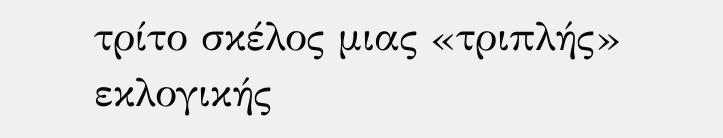τρίτο σκέλος μιας «τριπλής» εκλογικής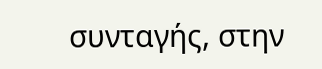συνταγής, στην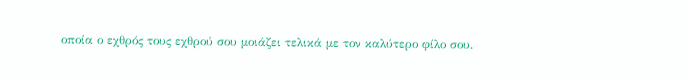οποία ο εχθρός τους εχθρού σου μοιάζει τελικά με τον καλύτερο φίλο σου.